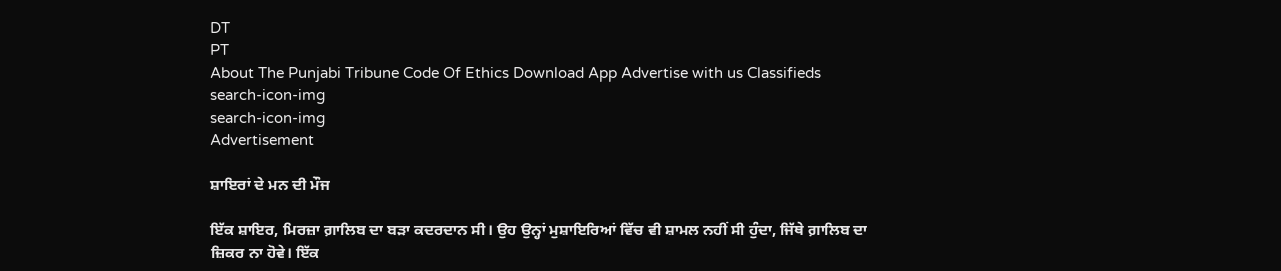DT
PT
About The Punjabi Tribune Code Of Ethics Download App Advertise with us Classifieds
search-icon-img
search-icon-img
Advertisement

ਸ਼ਾਇਰਾਂ ਦੇ ਮਨ ਦੀ ਮੌਜ

ਇੱਕ ਸ਼ਾਇਰ, ਮਿਰਜ਼ਾ ਗ਼ਾਲਿਬ ਦਾ ਬੜਾ ਕਦਰਦਾਨ ਸੀ। ਉਹ ਉਨ੍ਹਾਂ ਮੁਸ਼ਾਇਰਿਆਂ ਵਿੱਚ ਵੀ ਸ਼ਾਮਲ ਨਹੀਂ ਸੀ ਹੁੰਦਾ, ਜਿੱਥੇ ਗ਼ਾਲਿਬ ਦਾ ਜ਼ਿਕਰ ਨਾ ਹੋਵੇ। ਇੱਕ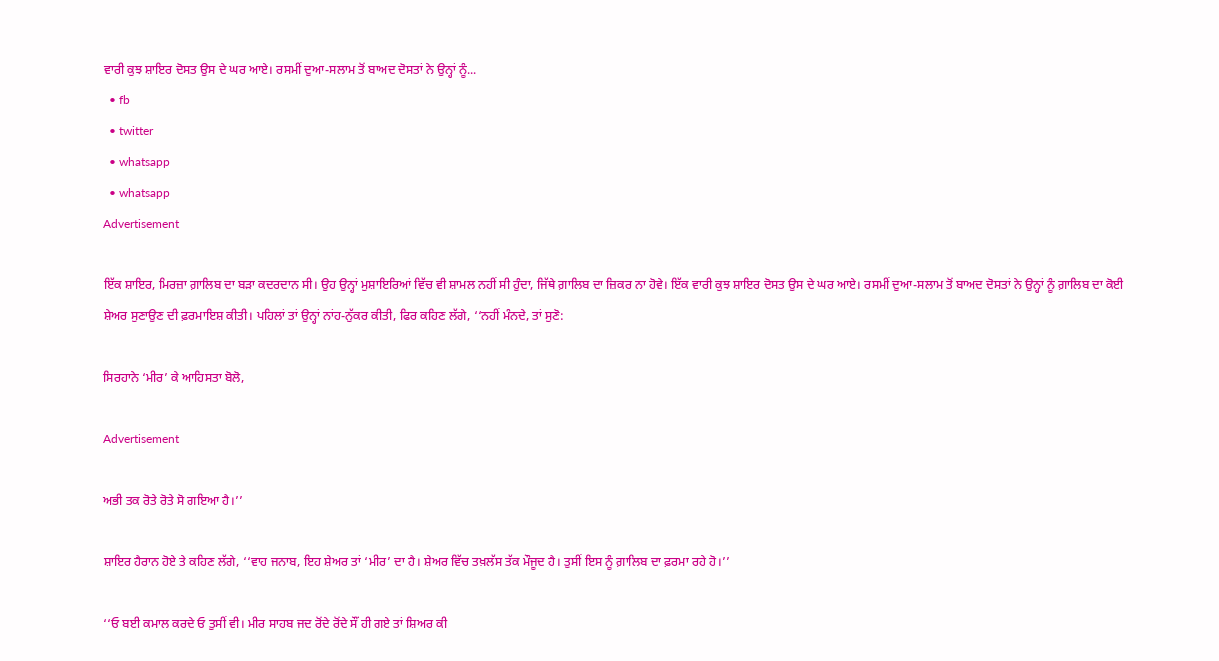ਵਾਰੀ ਕੁਝ ਸ਼ਾਇਰ ਦੋਸਤ ਉਸ ਦੇ ਘਰ ਆਏ। ਰਸਮੀਂ ਦੁਆ-ਸਲਾਮ ਤੋਂ ਬਾਅਦ ਦੋਸਤਾਂ ਨੇ ਉਨ੍ਹਾਂ ਨੂੰ...
  • fb
  • twitter
  • whatsapp
  • whatsapp
Advertisement

ਇੱਕ ਸ਼ਾਇਰ, ਮਿਰਜ਼ਾ ਗ਼ਾਲਿਬ ਦਾ ਬੜਾ ਕਦਰਦਾਨ ਸੀ। ਉਹ ਉਨ੍ਹਾਂ ਮੁਸ਼ਾਇਰਿਆਂ ਵਿੱਚ ਵੀ ਸ਼ਾਮਲ ਨਹੀਂ ਸੀ ਹੁੰਦਾ, ਜਿੱਥੇ ਗ਼ਾਲਿਬ ਦਾ ਜ਼ਿਕਰ ਨਾ ਹੋਵੇ। ਇੱਕ ਵਾਰੀ ਕੁਝ ਸ਼ਾਇਰ ਦੋਸਤ ਉਸ ਦੇ ਘਰ ਆਏ। ਰਸਮੀਂ ਦੁਆ-ਸਲਾਮ ਤੋਂ ਬਾਅਦ ਦੋਸਤਾਂ ਨੇ ਉਨ੍ਹਾਂ ਨੂੰ ਗ਼ਾਲਿਬ ਦਾ ਕੋਈ ਸ਼ੇਅਰ ਸੁਣਾਉਣ ਦੀ ਫ਼ਰਮਾਇਸ਼ ਕੀਤੀ। ਪਹਿਲਾਂ ਤਾਂ ਉਨ੍ਹਾਂ ਨਾਂਹ-ਨੁੱਕਰ ਕੀਤੀ, ਫਿਰ ਕਹਿਣ ਲੱਗੇ, ‘‘ਨਹੀਂ ਮੰਨਦੇ, ਤਾਂ ਸੁਣੋ:

ਸਿਰਹਾਨੇ ‘ਮੀਰ’ ਕੇ ਆਹਿਸਤਾ ਬੋਲੋ,

Advertisement

ਅਭੀ ਤਕ ਰੋਤੇ ਰੋਤੇ ਸੋ ਗਇਆ ਹੈ।’’

ਸ਼ਾਇਰ ਹੈਰਾਨ ਹੋਏ ਤੇ ਕਹਿਣ ਲੱਗੇ, ‘‘ਵਾਹ ਜਨਾਬ, ਇਹ ਸ਼ੇਅਰ ਤਾਂ ‘ਮੀਰ’ ਦਾ ਹੈ। ਸ਼ੇਅਰ ਵਿੱਚ ਤਖ਼ਲੱਸ ਤੱਕ ਮੌਜੂਦ ਹੈ। ਤੁਸੀਂ ਇਸ ਨੂੰ ਗ਼ਾਲਿਬ ਦਾ ਫ਼ਰਮਾ ਰਹੇ ਹੋ।’’

‘‘ਓ ਬਈ ਕਮਾਲ ਕਰਦੇ ਓ ਤੁਸੀਂ ਵੀ। ਮੀਰ ਸਾਹਬ ਜਦ ਰੋਂਦੇ ਰੋਂਦੇ ਸੌਂ ਹੀ ਗਏ ਤਾਂ ਸ਼ਿਅਰ ਕੀ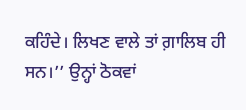ਕਹਿੰਦੇ। ਲਿਖਣ ਵਾਲੇ ਤਾਂ ਗ਼ਾਲਿਬ ਹੀ ਸਨ।’’ ਉਨ੍ਹਾਂ ਠੋਕਵਾਂ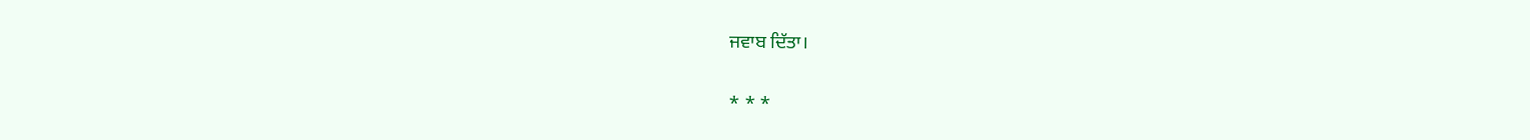ਜਵਾਬ ਦਿੱਤਾ।

* * *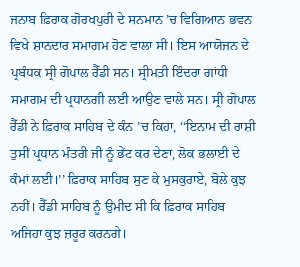ਜਨਾਬ ਫ਼ਿਰਾਕ ਗੋਰਖਪੁਰੀ ਦੇ ਸਨਮਾਨ ’ਚ ਵਿਗਿਆਨ ਭਵਨ ਵਿਖੇ ਸ਼ਾਨਦਾਰ ਸਮਾਗਮ ਹੋਣ ਵਾਲਾ ਸੀ। ਇਸ ਆਯੋਜਨ ਦੇ ਪ੍ਰਬੰਧਕ ਸ੍ਰੀ ਗੋਪਾਲ ਰੈੱਡੀ ਸਨ। ਸ੍ਰੀਮਤੀ ਇੰਦਰਾ ਗਾਂਧੀ ਸਮਾਗਮ ਦੀ ਪ੍ਰਧਾਨਗੀ ਲਈ ਆਉਣ ਵਾਲੇ ਸਨ। ਸ੍ਰੀ ਗੋਪਾਲ ਰੈੱਡੀ ਨੇ ਫ਼ਿਰਾਕ ਸਾਹਿਬ ਦੇ ਕੰਨ ’ਚ ਕਿਹਾ, ‘‘ਇਨਾਮ ਦੀ ਰਾਸ਼ੀ ਤੁਸੀਂ ਪ੍ਰਧਾਨ ਮੰਤਰੀ ਜੀ ਨੂੰ ਭੇਂਟ ਕਰ ਦੇਣਾ, ਲੋਕ ਭਲਾਈ ਦੇ ਕੰਮਾਂ ਲਈ।’’ ਫ਼ਿਰਾਕ ਸਾਹਿਬ ਸੁਣ ਕੇ ਮੁਸਕੁਰਾਏ, ਬੋਲੇ ਕੁਝ ਨਹੀਂ। ਰੈੱਡੀ ਸਾਹਿਬ ਨੂੰ ਉਮੀਦ ਸੀ ਕਿ ਫ਼ਿਰਾਕ ਸਾਹਿਬ ਅਜਿਹਾ ਕੁਝ ਜ਼ਰੂਰ ਕਰਨਗੇ।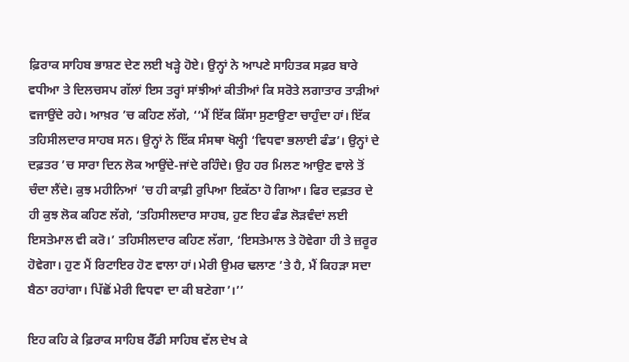ਫ਼ਿਰਾਕ ਸਾਹਿਬ ਭਾਸ਼ਣ ਦੇਣ ਲਈ ਖੜ੍ਹੇ ਹੋਏ। ਉਨ੍ਹਾਂ ਨੇ ਆਪਣੇ ਸਾਹਿਤਕ ਸਫ਼ਰ ਬਾਰੇ ਵਧੀਆ ਤੇ ਦਿਲਚਸਪ ਗੱਲਾਂ ਇਸ ਤਰ੍ਹਾਂ ਸਾਂਝੀਆਂ ਕੀਤੀਆਂ ਕਿ ਸਰੋਤੇ ਲਗਾਤਾਰ ਤਾੜੀਆਂ ਵਜਾਉਂਦੇ ਰਹੇ। ਆਖ਼ਰ ’ਚ ਕਹਿਣ ਲੱਗੇ, ‘‘ਮੈਂ ਇੱਕ ਕਿੱਸਾ ਸੁਣਾਉਣਾ ਚਾਹੁੰਦਾ ਹਾਂ। ਇੱਕ ਤਹਿਸੀਲਦਾਰ ਸਾਹਬ ਸਨ। ਉਨ੍ਹਾਂ ਨੇ ਇੱਕ ਸੰਸਥਾ ਖੋਲ੍ਹੀ ‘ਵਿਧਵਾ ਭਲਾਈ ਫੰਡ’। ਉਨ੍ਹਾਂ ਦੇ ਦਫ਼ਤਰ ’ਚ ਸਾਰਾ ਦਿਨ ਲੋਕ ਆਉਂਦੇ-ਜਾਂਦੇ ਰਹਿੰਦੇ। ਉਹ ਹਰ ਮਿਲਣ ਆਉਣ ਵਾਲੇ ਤੋਂ ਚੰਦਾ ਲੈਂਦੇ। ਕੁਝ ਮਹੀਨਿਆਂ ’ਚ ਹੀ ਕਾਫ਼ੀ ਰੁਪਿਆ ਇਕੱਠਾ ਹੋ ਗਿਆ। ਫਿਰ ਦਫ਼ਤਰ ਦੇ ਹੀ ਕੁਝ ਲੋਕ ਕਹਿਣ ਲੱਗੇ, ‘ਤਹਿਸੀਲਦਾਰ ਸਾਹਬ, ਹੁਣ ਇਹ ਫੰਡ ਲੋੜਵੰਦਾਂ ਲਈ ਇਸਤੇਮਾਲ ਵੀ ਕਰੋ।’ ਤਹਿਸੀਲਦਾਰ ਕਹਿਣ ਲੱਗਾ, ‘ਇਸਤੇਮਾਲ ਤੇ ਹੋਵੇਗਾ ਹੀ ਤੇ ਜ਼ਰੂਰ ਹੋਵੇਗਾ। ਹੁਣ ਮੈਂ ਰਿਟਾਇਰ ਹੋਣ ਵਾਲਾ ਹਾਂ। ਮੇਰੀ ਉਮਰ ਢਲਾਣ ’ਤੇ ਹੈ, ਮੈਂ ਕਿਹੜਾ ਸਦਾ ਬੈਠਾ ਰਹਾਂਗਾ। ਪਿੱਛੋਂ ਮੇਰੀ ਵਿਧਵਾ ਦਾ ਕੀ ਬਣੇਗਾ’।’’

ਇਹ ਕਹਿ ਕੇ ਫ਼ਿਰਾਕ ਸਾਹਿਬ ਰੈੱਡੀ ਸਾਹਿਬ ਵੱਲ ਦੇਖ ਕੇ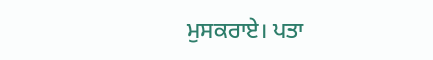ਮੁਸਕਰਾਏ। ਪਤਾ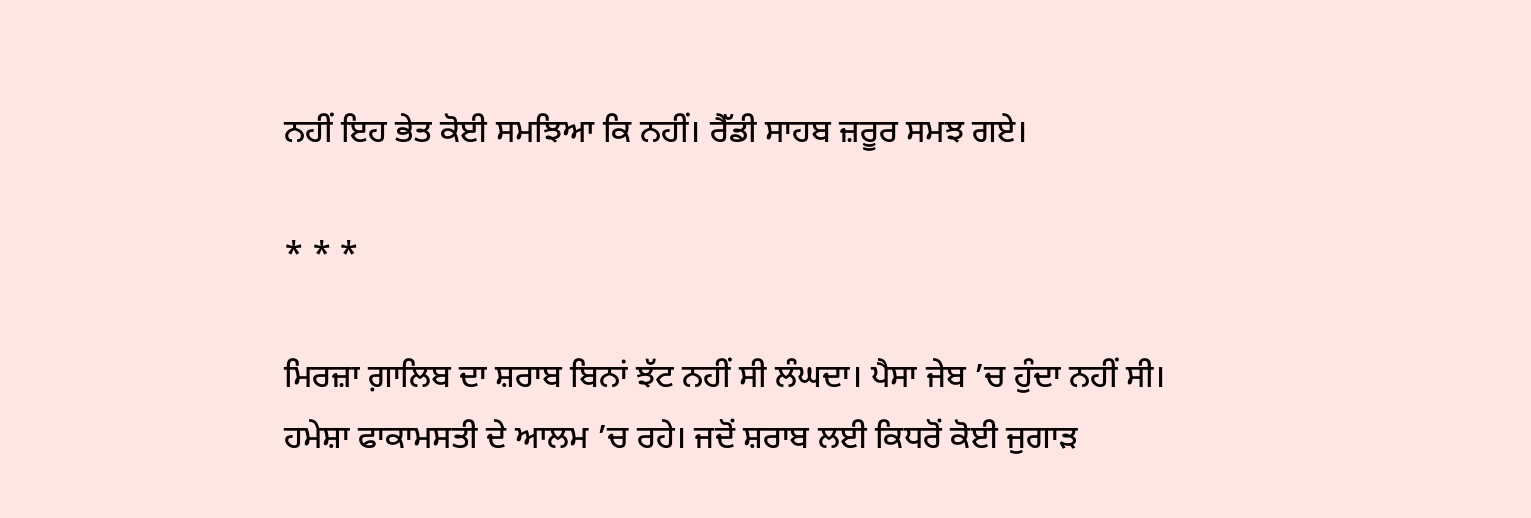ਨਹੀਂ ਇਹ ਭੇਤ ਕੋਈ ਸਮਝਿਆ ਕਿ ਨਹੀਂ। ਰੈੱਡੀ ਸਾਹਬ ਜ਼ਰੂਰ ਸਮਝ ਗਏ।

* * *

ਮਿਰਜ਼ਾ ਗ਼ਾਲਿਬ ਦਾ ਸ਼ਰਾਬ ਬਿਨਾਂ ਝੱਟ ਨਹੀਂ ਸੀ ਲੰਘਦਾ। ਪੈਸਾ ਜੇਬ ’ਚ ਹੁੰਦਾ ਨਹੀਂ ਸੀ। ਹਮੇਸ਼ਾ ਫਾਕਾਮਸਤੀ ਦੇ ਆਲਮ ’ਚ ਰਹੇ। ਜਦੋਂ ਸ਼ਰਾਬ ਲਈ ਕਿਧਰੋਂ ਕੋਈ ਜੁਗਾੜ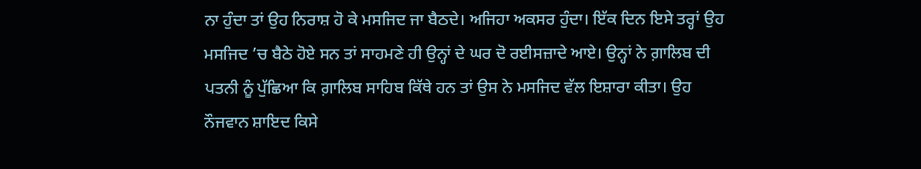ਨਾ ਹੁੰਦਾ ਤਾਂ ਉਹ ਨਿਰਾਸ਼ ਹੋ ਕੇ ਮਸਜਿਦ ਜਾ ਬੈਠਦੇ। ਅਜਿਹਾ ਅਕਸਰ ਹੁੰਦਾ। ਇੱਕ ਦਿਨ ਇਸੇ ਤਰ੍ਹਾਂ ਉਹ ਮਸਜਿਦ ’ਚ ਬੈਠੇ ਹੋਏ ਸਨ ਤਾਂ ਸਾਹਮਣੇ ਹੀ ਉਨ੍ਹਾਂ ਦੇ ਘਰ ਦੋ ਰਈਸਜ਼ਾਦੇ ਆਏ। ਉਨ੍ਹਾਂ ਨੇ ਗ਼ਾਲਿਬ ਦੀ ਪਤਨੀ ਨੂੰ ਪੁੱਛਿਆ ਕਿ ਗ਼ਾਲਿਬ ਸਾਹਿਬ ਕਿੱਥੇ ਹਨ ਤਾਂ ਉਸ ਨੇ ਮਸਜਿਦ ਵੱਲ ਇਸ਼ਾਰਾ ਕੀਤਾ। ਉਹ ਨੌਜਵਾਨ ਸ਼ਾਇਦ ਕਿਸੇ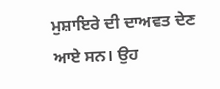ਮੁਸ਼ਾਇਰੇ ਦੀ ਦਾਅਵਤ ਦੇਣ ਆਏ ਸਨ। ਉਹ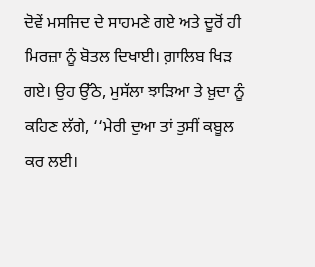ਦੋਵੇਂ ਮਸਜਿਦ ਦੇ ਸਾਹਮਣੇ ਗਏ ਅਤੇ ਦੂਰੋਂ ਹੀ ਮਿਰਜ਼ਾ ਨੂੰ ਬੋਤਲ ਦਿਖਾਈ। ਗ਼ਾਲਿਬ ਖਿੜ ਗਏ। ਉਹ ਉੱਠੇ, ਮੁਸੱਲਾ ਝਾੜਿਆ ਤੇ ਖ਼ੁਦਾ ਨੂੰ ਕਹਿਣ ਲੱਗੇ, ‘‘ਮੇਰੀ ਦੁਆ ਤਾਂ ਤੁਸੀਂ ਕਬੂਲ ਕਰ ਲਈ।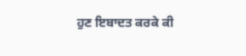ਹੁਣ ਇਬਾਦਤ ਕਰਕੇ ਕੀ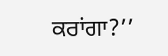ਕਰਾਂਗਾ?’’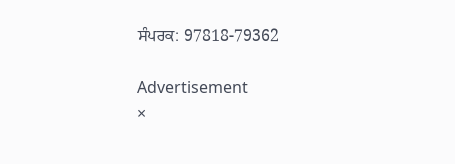ਸੰਪਰਕ: 97818-79362

Advertisement
×